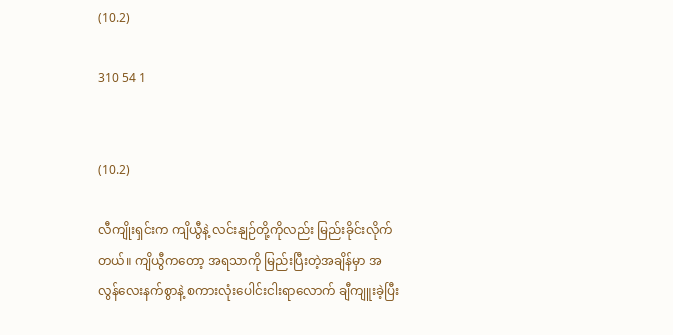(10.2)

310 54 1


(10.2)

လီကျိုးရှင်းက ကျိယွီနဲ့ လင်းနျဉ်တို့ကိုလည်း မြည်းခိုင်းလိုက်တယ်။ ကျိယွီကတော့ အရသာကို မြည်းပြီးတဲ့အချိန်မှာ အလွန်လေးနက်စွာနဲ့ စကားလုံးပေါင်းငါးရာလောက် ချီကျူးခဲ့ပြီး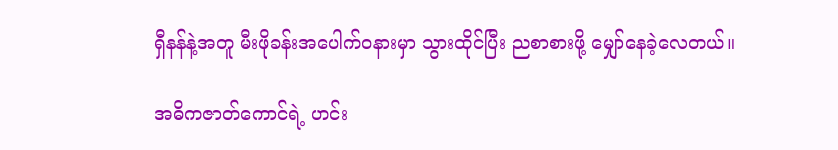ရှီနန်နဲ့အတူ မီးဖိုခန်းအပေါက်ဝနားမှာ သွားထိုင်ပြီး ညစာစားဖို့ မျှော်နေခဲ့လေတယ်။

အဓိကဇာတ်ကောင်ရဲ့ ဟင်း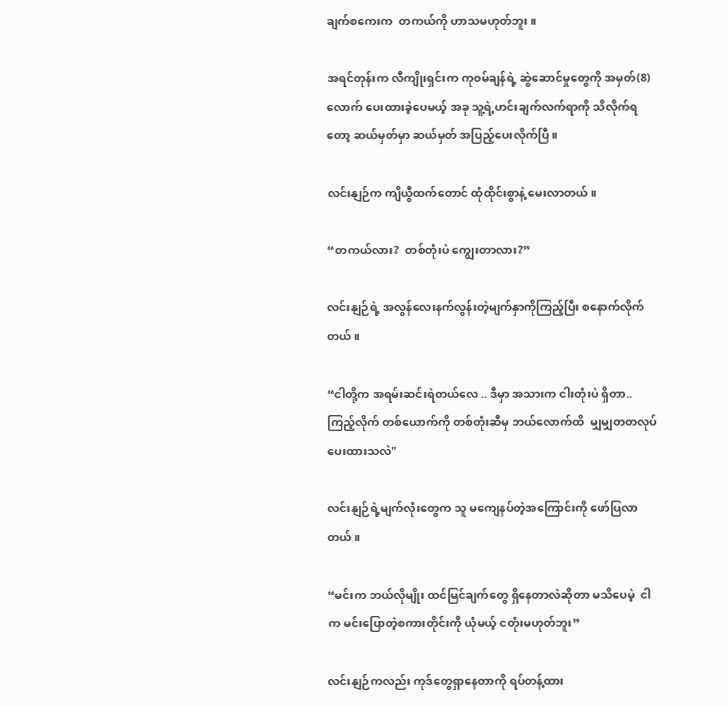ချက်စကေးက  တကယ်ကို ဟာသမဟုတ်ဘူး။

အရင်တုန်းက လီကျိုးရှင်းက ကုဝမ်ချန်ရဲ့ ဆွဲဆောင်မှုတွေကို အမှတ်(8) လောက် ပေးထားခဲ့ပေမယ့် အခု သူ့ရဲ့ဟင်းချက်လက်ရာကို သိလိုက်ရတော့ ဆယ်မှတ်မှာ ဆယ်မှတ် အပြည့်ပေးလိုက်ပြီ။

လင်းနျဉ်က ကျိယွီထက်တောင် ထုံထိုင်းစွာနဲ့ မေးလာတယ်။

“တကယ်လား?  တစ်တုံးပဲ ကျွေးတာလား?”

လင်းနျဉ်ရဲ့ အလွန်လေးနက်လွန်းတဲ့မျက်နှာကိုကြည့်ပြီး စနောက်လိုက်တယ်။

“ငါတို့က အရမ်းဆင်းရဲတယ်လေ .. ဒီမှာ အသားက ငါးတုံးပဲ ရှိတာ.. ကြည့်လိုက် တစ်ယောက်ကို တစ်တုံးဆီမှ ဘယ်လောက်ထိ  မျှမျှတတလုပ်ပေးထားသလဲ"

လင်းနျဉ်ရဲ့မျက်လုံးတွေက သူ မကျေနပ်တဲ့အကြောင်းကို ဖော်ပြလာတယ်။

“မင်းက ဘယ်လိုမျိုး ထင်မြင်ချက်တွေ ရှိနေတာလဲဆိုတာ မသိပေမဲ့  ငါက မင်းပြောတဲ့စကားတိုင်းကို ယုံမယ့် ငတုံးမဟုတ်ဘူး”

လင်းနျဉ်ကလည်း ကုဒ်တွေရှာနေတာကို ရပ်တန့်ထား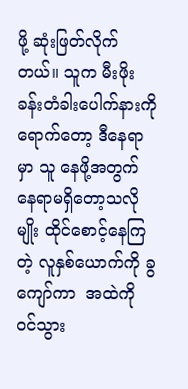ဖို့ ဆုံးဖြတ်လိုက်တယ်။ သူက မီးဖိုးခန်းတံခါးပေါက်နားကိုရောက်တော့ ဒီနေရာမှာ သူ နေဖို့အတွက် နေရာမရှိတော့သလိုမျိုး ထိုင်စောင့်နေကြတဲ့ လူနှစ်ယောက်ကို ခွကျော်ကာ  အထဲကို ဝင်သွား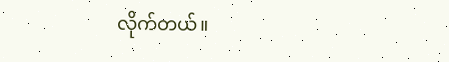လိုက်တယ်။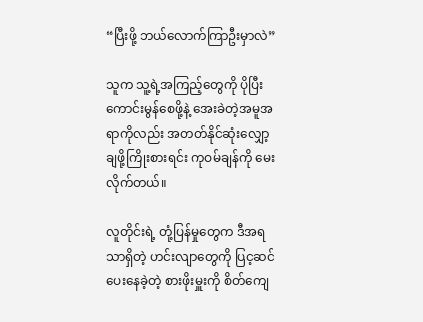“ပြီးဖို့ ဘယ်လောက်ကြာဦးမှာလဲ”

သူက သူ့ရဲ့အကြည့်တွေကို ပိုပြီး ကောင်းမွန်စေဖို့နဲ့ အေးခဲတဲ့အမူအရာကိုလည်း အတတ်နိုင်ဆုံးလျှော့ချဖို့ကြိုးစားရင်း ကုဝမ်ချန်ကို မေးလိုက်တယ်။

လူတိုင်းရဲ့ တုံ့ပြန်မှုတွေက ဒီအရသာရှိတဲ့ ဟင်းလျာတွေကို ပြင့ဆင်ပေးနေခဲ့တဲ့ စားဖိုးမှူးကို စိတ်ကျေ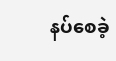နပ်စေခဲ့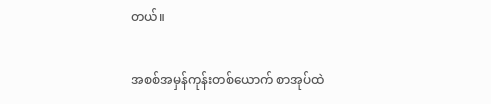တယ်။

အစစ်အမှန်ကုန်းတစ်ယောက် စာအုပ်ထဲ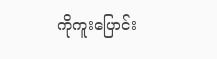ကိုကူးပြောင်း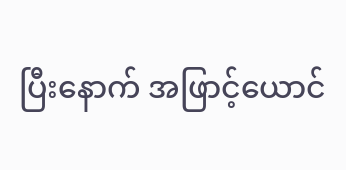ပြီးနောက် အဖြာင့်ယောင်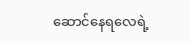ဆောင်နေရလေရဲ့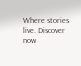Where stories live. Discover now